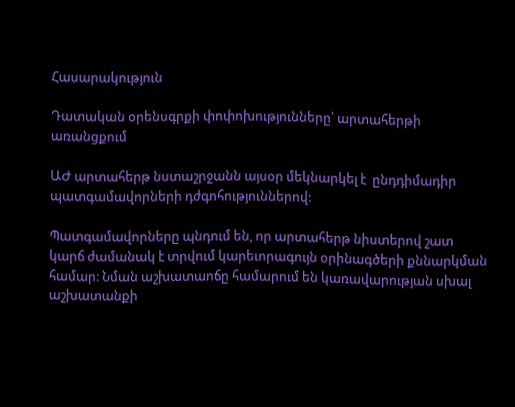Հասարակություն

Դատական օրենսգրքի փոփոխությունները՝ արտահերթի առանցքում

ԱԺ արտահերթ նստաշրջանն այսօր մեկնարկել է  ընդդիմադիր պատգամավորների դժգոհություններով:

Պատգամավորները պնդում են, որ արտահերթ նիստերով շատ կարճ ժամանակ է տրվում կարեւորագույն օրինագծերի քննարկման համար: Նման աշխատաոճը համարում են կառավարության սխալ աշխատանքի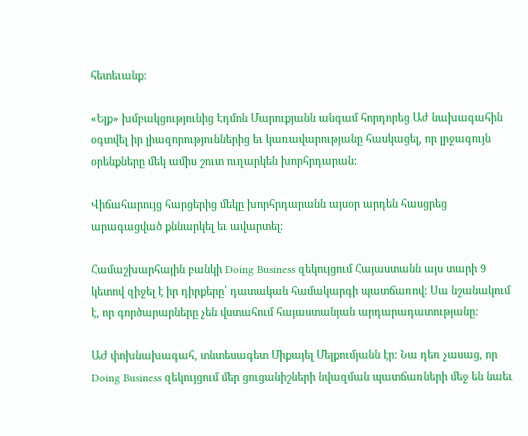հետեւանք:

«Ելք» խմբակցությունից Էդմոն Մարուքյանն անգամ հորդորեց Աժ նախագահին օգտվել իր լիազորություններից եւ կառավարությանը հասկացել, որ լրջագույն օրենքները մեկ ամիս շուտ ուղարկեն խորհրդարան:

Վիճահարույց հարցերից մեկը խորհրդարանն այսօր արդեն հասցրեց արագացված քննարկել եւ ավարտել:

Համաշխարհային բանկի Doing Business զեկույցում Հայաստանն այս տարի 9 կետով զիջել է իր դիրքերը՝ դատական համակարգի պատճառով: Սա նշանակում է, որ գործարարները չեն վստահում հայաստանյան արդարադատությանը:

ԱԺ փոխնախագահ, տնտեսագետ Միքայել Մելքումյանն էր: Նա դեռ չասաց, որ Doing Business զեկույցում մեր ցուցանիշների նվազման պատճառների մեջ են նաեւ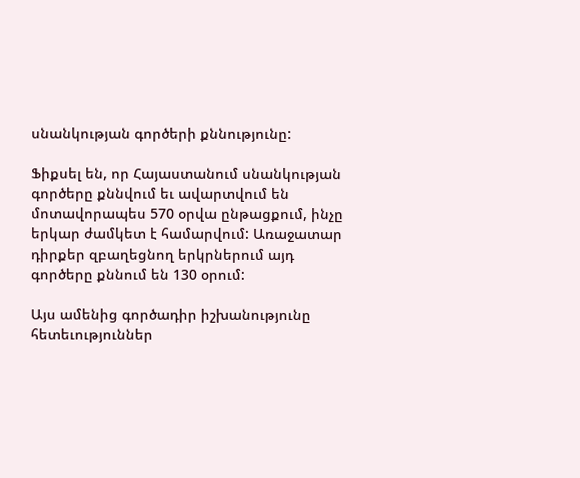սնանկության գործերի քննությունը:

Ֆիքսել են, որ Հայաստանում սնանկության գործերը քննվում եւ ավարտվում են մոտավորապես 570 օրվա ընթացքում, ինչը երկար ժամկետ է համարվում: Առաջատար դիրքեր զբաղեցնող երկրներում այդ գործերը քննում են 130 օրում:

Այս ամենից գործադիր իշխանությունը հետեւություններ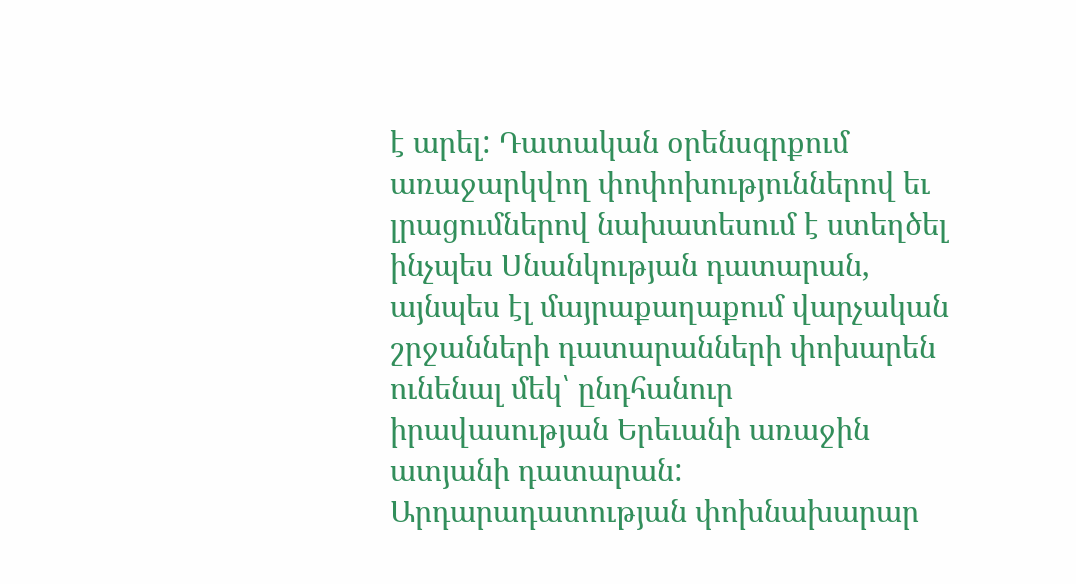է արել: Դատական օրենսգրքում առաջարկվող փոփոխություններով եւ լրացումներով նախատեսում է ստեղծել ինչպես Սնանկության դատարան, այնպես էլ մայրաքաղաքում վարչական շրջանների դատարանների փոխարեն ունենալ մեկ՝ ընդհանուր իրավասության Երեւանի առաջին ատյանի դատարան: Արդարադատության փոխնախարար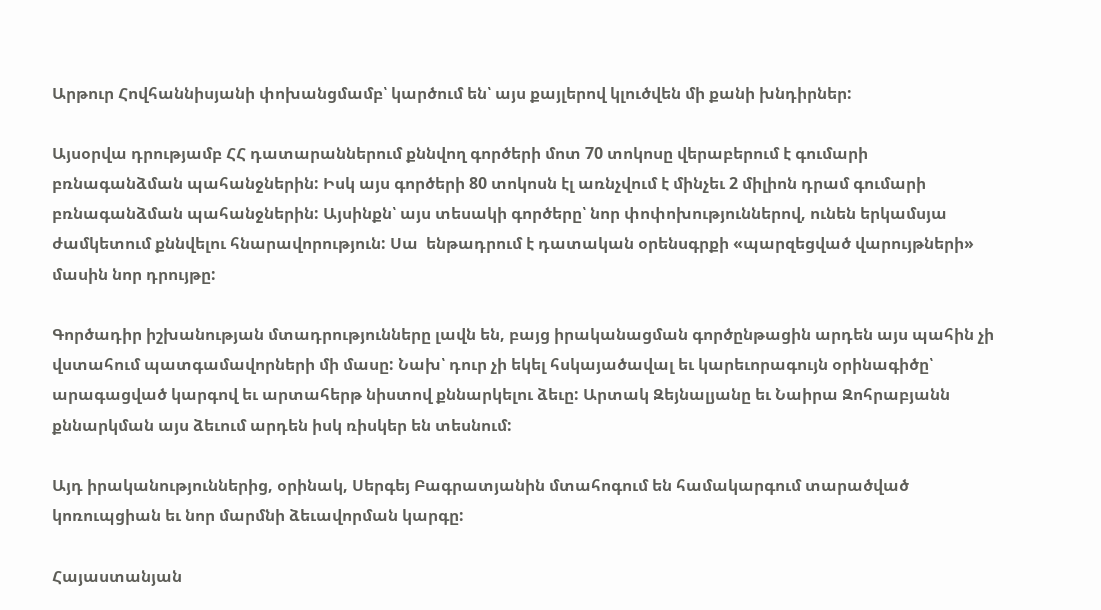Արթուր Հովհաննիսյանի փոխանցմամբ՝ կարծում են՝ այս քայլերով կլուծվեն մի քանի խնդիրներ:

Այսօրվա դրությամբ ՀՀ դատարաններում քննվող գործերի մոտ 70 տոկոսը վերաբերում է գումարի բռնագանձման պահանջներին: Իսկ այս գործերի 80 տոկոսն էլ առնչվում է մինչեւ 2 միլիոն դրամ գումարի բռնագանձման պահանջներին: Այսինքն՝ այս տեսակի գործերը՝ նոր փոփոխություններով, ունեն երկամսյա ժամկետում քննվելու հնարավորություն: Սա  ենթադրում է դատական օրենսգրքի «պարզեցված վարույթների» մասին նոր դրույթը:

Գործադիր իշխանության մտադրությունները լավն են, բայց իրականացման գործընթացին արդեն այս պահին չի վստահում պատգամավորների մի մասը: Նախ՝ դուր չի եկել հսկայածավալ եւ կարեւորագույն օրինագիծը՝ արագացված կարգով եւ արտահերթ նիստով քննարկելու ձեւը: Արտակ Զեյնալյանը եւ Նաիրա Զոհրաբյանն քննարկման այս ձեւում արդեն իսկ ռիսկեր են տեսնում:

Այդ իրականություններից, օրինակ, Սերգեյ Բագրատյանին մտահոգում են համակարգում տարածված կոռուպցիան եւ նոր մարմնի ձեւավորման կարգը:

Հայաստանյան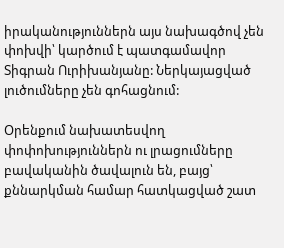իրականություններն այս նախագծով չեն փոխվի՝ կարծում է պատգամավոր Տիգրան Ուրիխանյանը: Ներկայացված լուծումները չեն գոհացնում:

Օրենքում նախատեսվող փոփոխություններն ու լրացումները բավականին ծավալուն են, բայց՝ քննարկման համար հատկացված շատ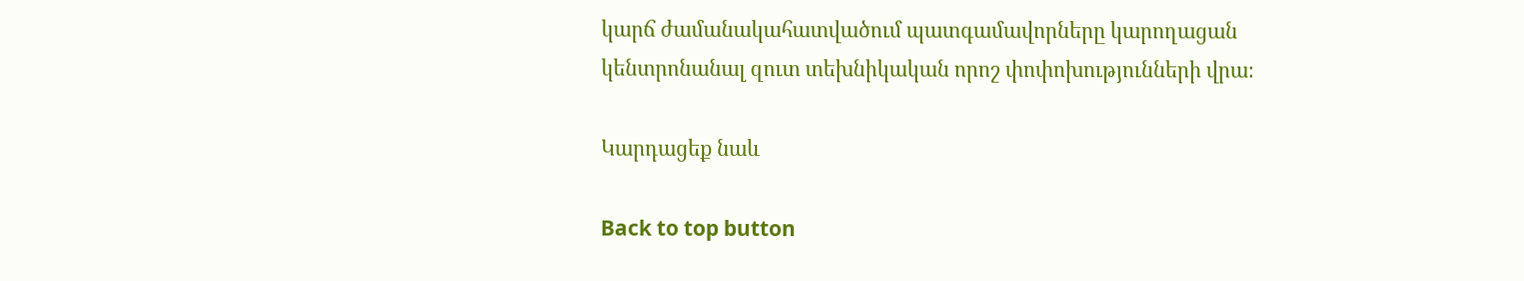կարճ ժամանակահատվածում պատգամավորները կարողացան կենտրոնանալ զուտ տեխնիկական որոշ փոփոխությունների վրա։

Կարդացեք նաև

Back to top button